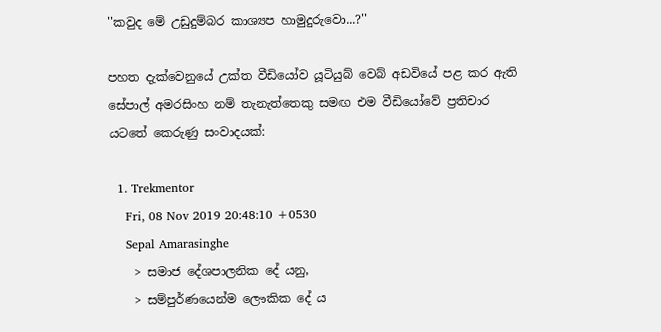''කවුද මේ උඩුදුම්බර කාශ්‍යප හාමුදුරුවො...?''

පහත දැක්වෙනුයේ උක්ත වීඩියෝව යූටියුබ් වෙබ් අඩවියේ පළ කර ඇති සේපාල් අමරසිංහ නම් තැනැත්තෙකු සමඟ එම වීඩියෝවේ ප්‍රතිචාර යටතේ කෙරුණු සංවාදයක්:

  1. Trekmentor
    Fri, 08 Nov 2019 20:48:10 +0530
    Sepal Amarasinghe
    > සමාජ දේශපාලනික දේ යනු,
    > සම්පුර්ණයෙන්ම ලෞකික දේ ය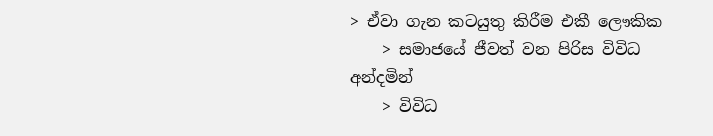> ඒවා ගැන කටයුතු කිරීම එකී ලෞකික
    > සමාජයේ ජීවත් වන පිරිස විවිධ අන්දමින්
    > විවිධ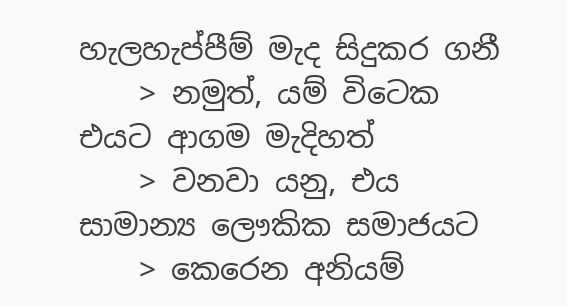හැලහැප්පීම් මැද සිදුකර ගනී
    > නමුත්, යම් විටෙක එයට ආගම මැදිහත්
    > වනවා යනු, එය සාමාන්‍ය ලෞකික සමාජයට
    > කෙරෙන අනියම්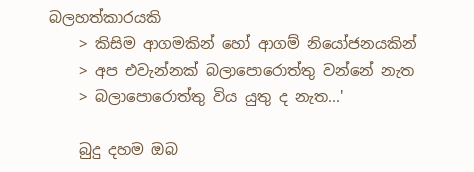බලහත්කාරයකි
    > කිසිම ආගමකින් හෝ ආගම් නියෝජනයකින්
    > අප එවැන්නක් බලාපොරොත්තු වන්නේ නැත
    > බලාපොරොත්තු විය යුතු ද නැත...'

    බුදු දහම ඔබ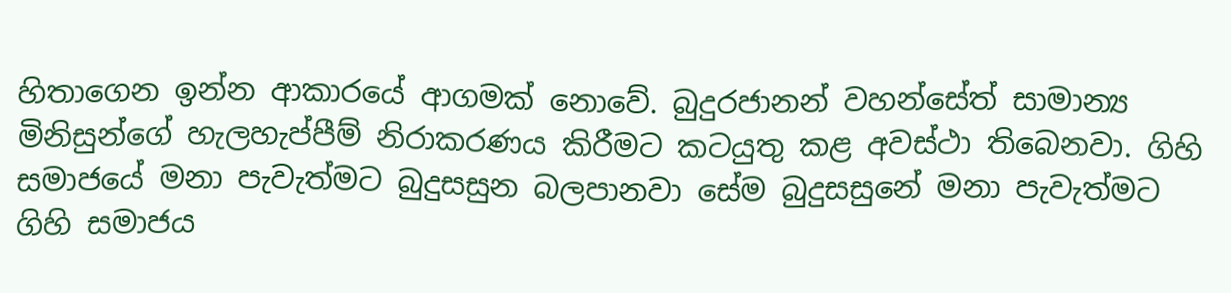හිතාගෙන ඉන්න ආකාරයේ ආගමක් නොවේ. බුදුරජානන් වහන්සේත් සාමාන්‍ය මිනිසුන්ගේ හැලහැප්පීම් නිරාකරණය කිරීමට කටයුතු කළ අවස්ථා තිබෙනවා. ගිහි සමාජයේ මනා පැවැත්මට බුදුසසුන බලපානවා සේම බුදුසසුනේ මනා පැවැත්මට ගිහි සමාජය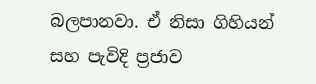බලපානවා. ඒ නිසා ගිහියන් සහ පැවිදි ප්‍රජාව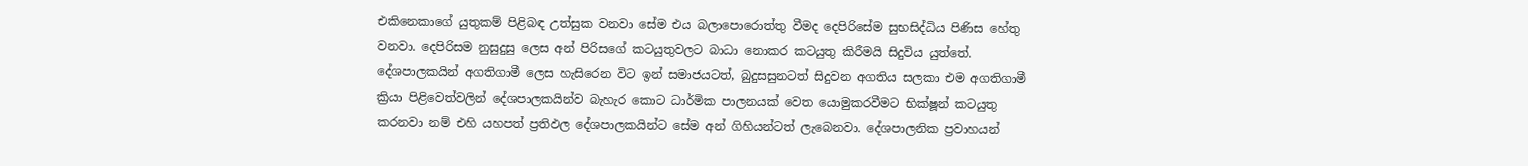එකිනෙකාගේ යුතුකම් පිළිබඳ උත්සුක වනවා සේම එය බලාපොරොත්තු වීමද දෙපිරිසේම සුභසිද්ධිය පිණිස හේතු වනවා. දෙපිරිසම නුසුදුසු ලෙස අන් පිරිසගේ කටයුතුවලට බාධා නොකර කටයුතු කිරීමයි සිදුවිය යුත්තේ. දේශපාලකයින් අගතිගාමී ලෙස හැසිරෙන විට ඉන් සමාජයටත්, බුදුසසුනටත් සිදුවන අගතිය සලකා එම අගතිගාමී ක්‍රියා පිළිවෙත්වලින් දේශපාලකයින්ව බැහැර කොට ධාර්මික පාලනයක් වෙත යොමුකරවීමට භික්ෂූන් කටයුතු කරනවා නම් එහි යහපත් ප්‍රතිඵල දේශපාලකයින්ට සේම අන් ගිහියන්ටත් ලැබෙනවා. දේශපාලනික ප්‍රවාහයන්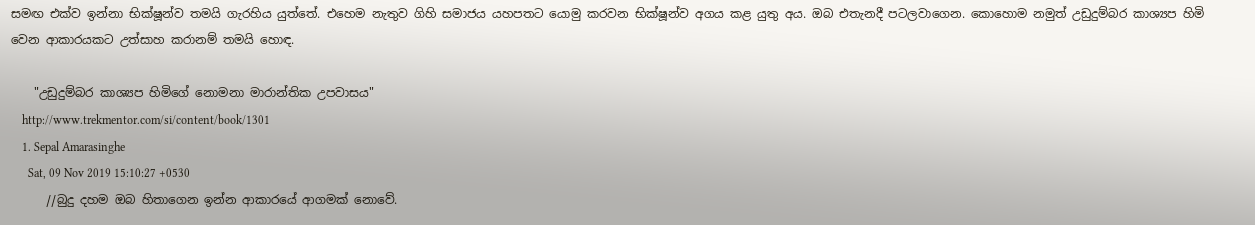සමඟ එක්ව ඉන්නා භික්ෂූන්ව තමයි ගැරහිය යුත්තේ. එහෙම නැතුව ගිහි සමාජය යහපතට යොමු කරවන භික්ෂූන්ව අගය කළ යුතු අය. ඔබ එතැනදී පටලවාගෙන. කොහොම නමුත් උඩුදුම්බර කාශ්‍යප හිමි වෙන ආකාරයකට උත්සාහ කරානම් තමයි හොඳ.

    "උඩුදුම්බර කාශ්‍යප හිමිගේ නොමනා මාරාන්තික උපවාසය"
    http://www.trekmentor.com/si/content/book/1301
    1. Sepal Amarasinghe
      Sat, 09 Nov 2019 15:10:27 +0530
      //බුදු දහම ඔබ හිතාගෙන ඉන්න ආකාරයේ ආගමක් නොවේ.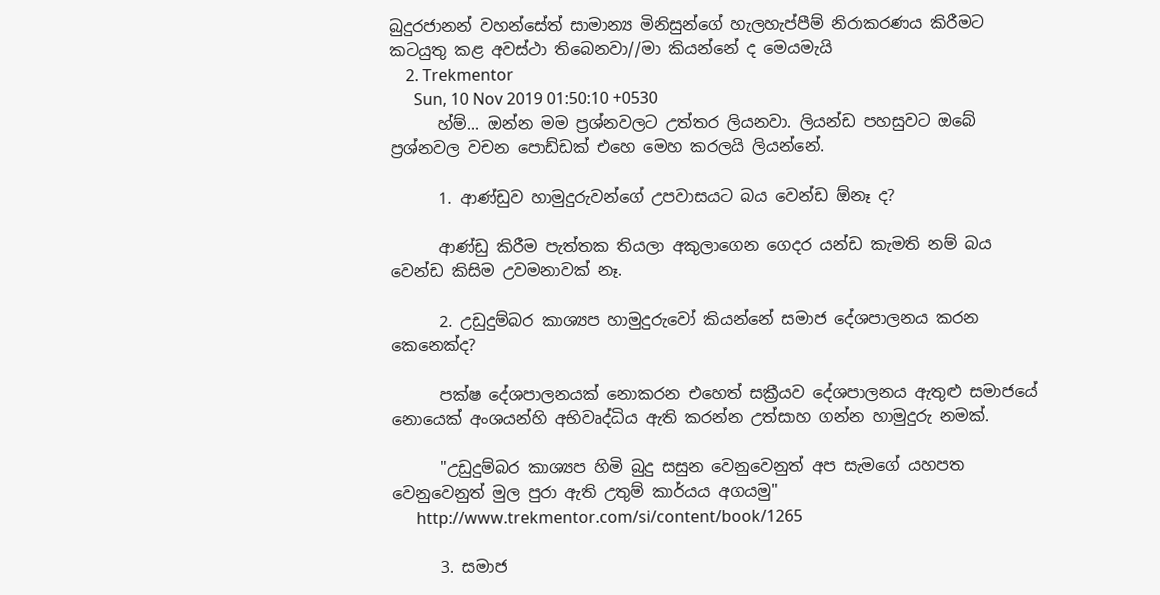බුදුරජානන් වහන්සේත් සාමාන්‍ය මිනිසුන්ගේ හැලහැප්පීම් නිරාකරණය කිරීමට කටයුතු කළ අවස්ථා තිබෙනවා//මා කියන්නේ ද මෙයමැයි
    2. Trekmentor
      Sun, 10 Nov 2019 01:50:10 +0530
      හ්ම්... ඔන්න මම ප්‍රශ්නවලට උත්තර ලියනවා. ලියන්ඩ පහසුවට ඔබේ ප්‍රශ්නවල වචන පොඩ්ඩක් එහෙ මෙහ කරලයි ලියන්නේ.

      1. ආණ්ඩුව හාමුදුරුවන්ගේ උපවාසයට බය වෙන්ඩ ඕනෑ ද?

      ආණ්ඩු කිරීම පැත්තක තියලා අකුලාගෙන ගෙදර යන්ඩ කැමති නම් බය වෙන්ඩ කිසිම උවමනාවක් නෑ.

      2. උඩුදුම්බර කාශ්‍යප හාමුදුරුවෝ කියන්නේ සමාජ දේශපාලනය කරන කෙනෙක්ද?

      පක්ෂ දේශපාලනයක් නොකරන එහෙත් සක්‍රීයව දේශපාලනය ඇතුළු සමාජයේ නොයෙක් අංශයන්හි අභිවෘද්ධිය ඇති කරන්න උත්සාහ ගන්න හාමුදුරු නමක්.

      "උඩුදුම්බර කාශ්‍යප හිමි බුදු සසුන වෙනුවෙනුත් අප සැමගේ යහපත වෙනුවෙනුත් මුල පුරා ඇති උතුම් කාර්යය අගයමු"
      http://www.trekmentor.com/si/content/book/1265

      3. සමාජ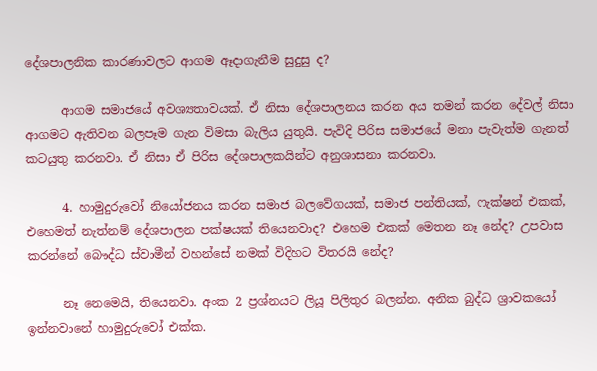දේශපාලනික කාරණාවලට ආගම ඈදාගැනීම සුදුසු ද?

      ආගම සමාජයේ අවශ්‍යතාවයක්. ඒ නිසා දේශපාලනය කරන අය තමන් කරන දේවල් නිසා ආගමට ඇතිවන බලපෑම ගැන විමසා බැලිය යුතුයි. පැවිදි පිරිස සමාජයේ මනා පැවැත්ම ගැනත් කටයුතු කරනවා. ඒ නිසා ඒ පිරිස දේශපාලකයින්ට අනුශාසනා කරනවා.

      4. හාමුදුරුවෝ නියෝජනය කරන සමාජ බලවේගයක්, සමාජ පන්තියක්, ෆැක්ෂන් එකක්, එහෙමත් නැත්නම් දේශපාලන පක්ෂයක් තියෙනවාද? එහෙම එකක් මෙතන නෑ නේද? උපවාස කරන්නේ බෞද්ධ ස්වාමීන් වහන්සේ නමක් විදිහට විතරයි නේද?

      නෑ නෙමෙයි, තියෙනවා. අංක 2 ප්‍රශ්නයට ලියූ පිලිතුර බලන්න. අනික බුද්ධ ශ්‍රාවකයෝ ඉන්නවානේ හාමුදුරුවෝ එක්ක.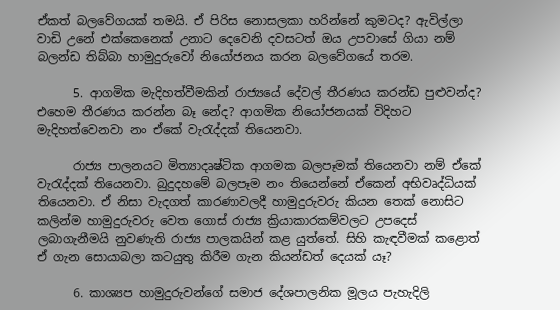ඒකත් බලවේගයක් තමයි. ඒ පිරිස නොසලකා හරින්නේ කුමටද? ඇවිල්ලා වාඩි උනේ එක්කෙනෙක් උනාට දෙවෙනි දවසටත් ඔය උපවාසේ ගියා නම් බලන්ඩ තිබ්බා හාමුදුරුවෝ නියෝජනය කරන බලවේගයේ තරම.

      5. ආගමික මැදිහත්වීමකින් රාජ්‍යයේ දේවල් තීරණය කරන්ඩ පුළුවන්ද? එහෙම තීරණය කරන්න බෑ නේද? ආගමික නියෝජනයක් විදිහට මැදිහත්වෙනවා නං ඒකේ වැරැද්දක් තියෙනවා.

      රාජ්‍ය පාලනයට මිත්‍යාදෘෂ්ටික ආගමක බලපෑමක් තියෙනවා නම් ඒකේ වැරැද්දක් තියෙනවා. බුදුදහමේ බලපෑම නං තියෙන්නේ ඒකෙන් අභිවෘද්ධියක් තියෙනවා. ඒ නිසා වැදගත් කාරණාවලදී හාමුදුරුවරු කියන තෙක් නොසිට කලින්ම හාමුදුරුවරු වෙත ගොස් රාජ්‍ය ක්‍රියාකාරකම්වලට උපදෙස් ලබාගැනීමයි නුවණැති රාජ්‍ය පාලකයින් කළ යුත්තේ. සිහි කැඳවීමක් කළොත් ඒ ගැන සොයාබලා කටයුතු කිරීම ගැන කියන්ඩත් දෙයක් යෑ?

      6. කාශ්‍යප හාමුදුරුවන්ගේ සමාජ දේශපාලනික මූලය පැහැදිලි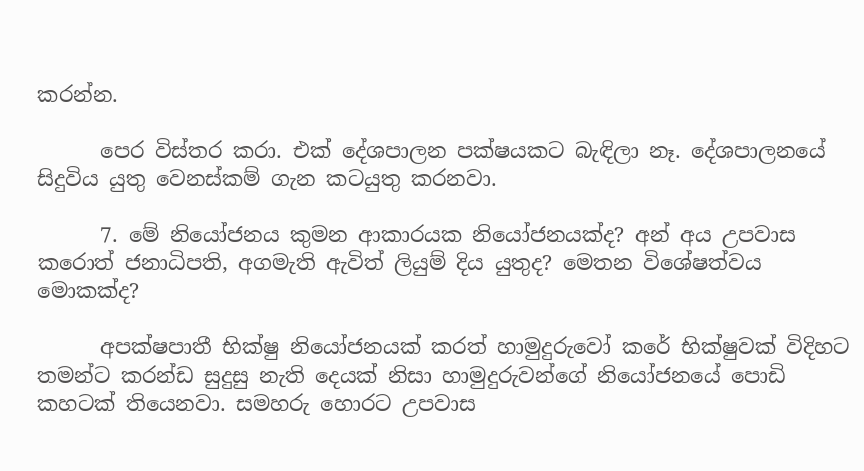කරන්න.

      පෙර විස්තර කරා. එක් දේශපාලන පක්ෂයකට බැඳිලා නෑ. දේශපාලනයේ සිදුවිය යුතු වෙනස්කම් ගැන කටයුතු කරනවා.

      7. මේ නියෝජනය කුමන ආකාරයක නියෝජනයක්ද? අන් අය උපවාස කරොත් ජනාධිපති, අගමැති ඇවිත් ලියුම් දිය යුතුද? මෙතන විශේෂත්වය මොකක්ද?

      අපක්ෂපාතී භික්ෂු නියෝජනයක් කරත් හාමුදුරුවෝ කරේ භික්ෂුවක් විදිහට තමන්ට කරන්ඩ සුදුසු නැති දෙයක් නිසා හාමුදුරුවන්ගේ නියෝජනයේ පොඩි කහටක් තියෙනවා. සමහරු හොරට උපවාස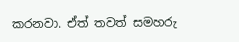කරනවා. ඒත් තවත් සමහරු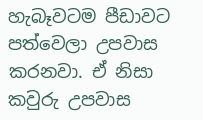හැබෑවටම පීඩාවට පත්වෙලා උපවාස කරනවා. ඒ නිසා කවුරු උපවාස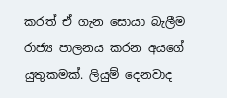කරත් ඒ ගැන සොයා බැලීම රාජ්‍ය පාලනය කරන අයගේ යුතුකමක්. ලියුම් දෙනවාද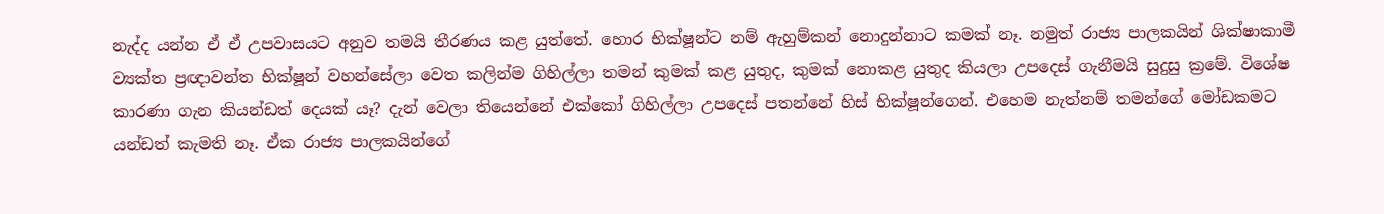නැද්ද යන්න ඒ ඒ උපවාසයට අනුව තමයි තීරණය කළ යුත්තේ. හොර භික්ෂූන්ට නම් ඇහුම්කන් නොදුන්නාට කමක් නෑ. නමුත් රාජ්‍ය පාලකයින් ශික්ෂාකාමී ව්‍යක්ත ප්‍රඥාවන්ත භික්ෂූන් වහන්සේලා වෙත කලින්ම ගිහිල්ලා තමන් කුමක් කළ යුතුද, කුමක් නොකළ යුතුද කියලා උපදෙස් ගැනීමයි සුදුසු ක්‍රමේ. විශේෂ කාරණා ගැන කියන්ඩත් දෙයක් යෑ? දැන් වෙලා තියෙන්නේ එක්කෝ ගිහිල්ලා උපදෙස් පතන්නේ හිස් භික්ෂූන්ගෙන්. එහෙම නැත්නම් තමන්ගේ මෝඩකමට යන්ඩත් කැමති නෑ. ඒක රාජ්‍ය පාලකයින්ගේ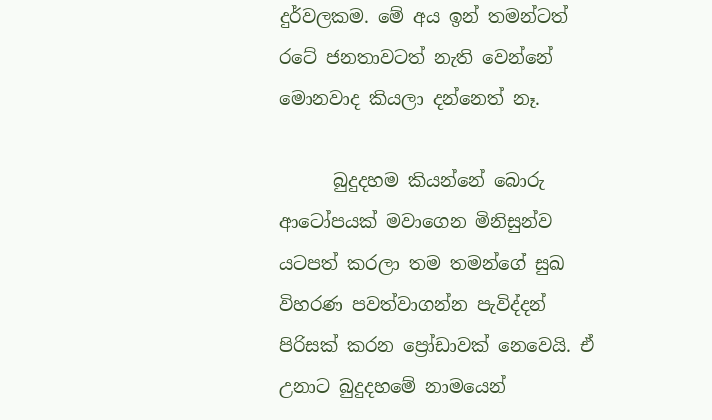දුර්වලකම. මේ අය ඉන් තමන්ටත් රටේ ජනතාවටත් නැති වෙන්නේ මොනවාද කියලා දන්නෙත් නෑ.

      බුදුදහම කියන්නේ බොරු ආටෝපයක් මවාගෙන මිනිසුන්ව යටපත් කරලා තම තමන්ගේ සුඛ විහරණ පවත්වාගන්න පැවිද්දන් පිරිසක් කරන ප්‍රෝඩාවක් නෙවෙයි. ඒ උනාට බුදුදහමේ නාමයෙන්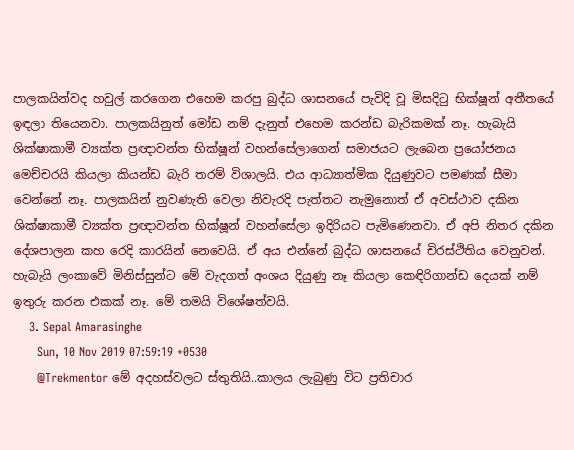පාලකයින්වද හවුල් කරගෙන එහෙම කරපු බුද්ධ ශාසනයේ පැවිදි වූ මිසදිටු භික්ෂූන් අතීතයේ ඉඳලා තියෙනවා. පාලකයිනුත් මෝඩ නම් දැනුත් එහෙම කරන්ඩ බැරිකමක් නෑ. හැබැයි ශික්ෂාකාමී ව්‍යක්ත ප්‍රඥාවන්ත භික්ෂූන් වහන්සේලාගෙන් සමාජයට ලැබෙන ප්‍රයෝජනය මෙච්චරයි කියලා කියන්ඩ බැරි තරම් විශාලයි. එය ආධ්‍යාත්මික දියුණුවට පමණක් සීමා වෙන්නේ නෑ. පාලකයින් නුවණැති වෙලා නිවැරදි පැත්තට නැමුනොත් ඒ අවස්ථාව දකින ශික්ෂාකාමී ව්‍යක්ත ප්‍රඥාවන්ත භික්ෂූන් වහන්සේලා ඉදිරියට පැමිණෙනවා. ඒ අපි නිතර දකින දේශපාලන කහ රෙදි කාරයින් නෙවෙයි. ඒ අය එන්නේ බුද්ධ ශාසනයේ චිරස්ථිතිය වෙනුවන්. හැබැයි ලංකාවේ මිනිස්සුන්ට මේ වැදගත් අංශය දියුණු නෑ කියලා කෙඳිරිගාන්ඩ දෙයක් නම් ඉතුරු කරන එකක් නෑ. මේ තමයි විශේෂත්වයි.
    3. Sepal Amarasinghe
      Sun, 10 Nov 2019 07:59:19 +0530
      @Trekmentor මේ අදහස්වලට ස්තුතියි..කාලය ලැබුණු විට ප්‍රතිචාර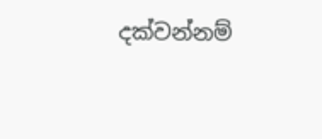දක්වන්නම්